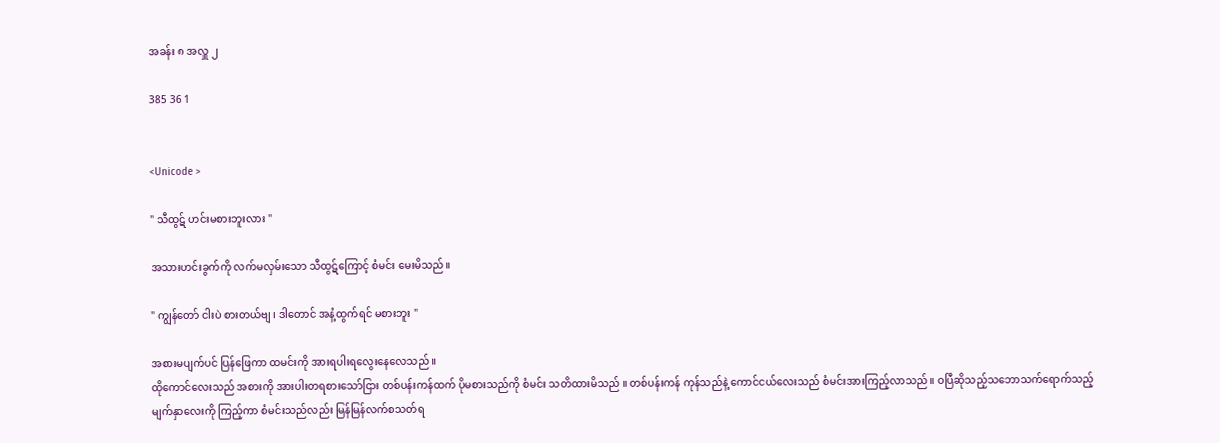အခန်း ၈ အလှူ ၂

385 36 1


<Unicode >

" သီထွဋ် ဟင်းမစားဘူးလား "

အသားဟင်းခွက်ကို လက်မလှမ်းသော သီထွဋ်ကြောင့် စံမင်း မေးမိသည်။

" ကျွန်တော် ငါးပဲ စားတယ်ဗျ ၊ ဒါတောင် အနံ့ထွက်ရင် မစားဘူး "

အစားမပျက်ပင် ပြန်ဖြေကာ ထမင်းကို အားရပါးရလွေးနေလေသည် ။
ထိုကောင်လေးသည် အစားကို အားပါးတရစားသော်ငြား တစ်ပန်းကန်ထက် ပိုမစားသည်ကို စံမင်း သတိထားမိသည် ။ တစ်ပန်းကန် ကုန်သည်နဲ့ ကောင်ငယ်လေးသည် စံမင်းအားကြည့်လာသည် ။ ဝပြီဆိုသည့်သဘောသက်ရောက်သည့် မျက်နှာလေးကို ကြည့်ကာ စံမင်းသည်လည်း မြန်မြန်လက်စသတ်ရ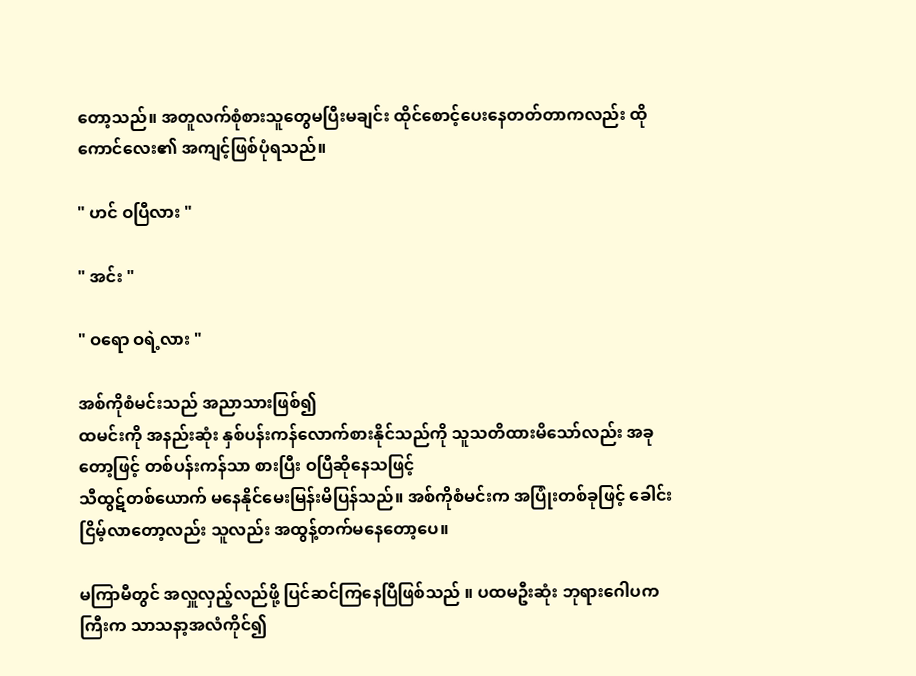တော့သည်။ အတူလက်စုံစားသူတွေမပြီးမချင်း ထိုင်စောင့်ပေးနေတတ်တာကလည်း ထိုကောင်လေး၏ အကျင့်ဖြစ်ပုံရသည်။

" ဟင် ဝပြီလား "

" အင်း "

" ဝရော ဝရဲ့လား "

အစ်ကိုစံမင်းသည် အညာသားဖြစ်၍
ထမင်းကို အနည်းဆုံး နှစ်ပန်းကန်လောက်စားနိုင်သည်ကို သူသတိထားမိသော်လည်း အခုတော့ဖြင့် တစ်ပန်းကန်သာ စားပြီး ဝပြီဆိုနေသဖြင့်
သီထွဋ်တစ်ယောက် မနေနိုင်မေးမြန်းမိပြန်သည်။ အစ်ကိုစံမင်းက အပြုံးတစ်ခုဖြင့် ခေါင်းငြိမ့်လာတော့လည်း သူလည်း အထွန့်တက်မနေတော့ပေ။

မကြာမီတွင် အလှူလှည့်လည်ဖို့ ပြင်ဆင်ကြနေပြီဖြစ်သည် ။ ပထမဦးဆုံး ဘုရားဂေါပကကြီးက သာသနာ့အလံကိုင်၍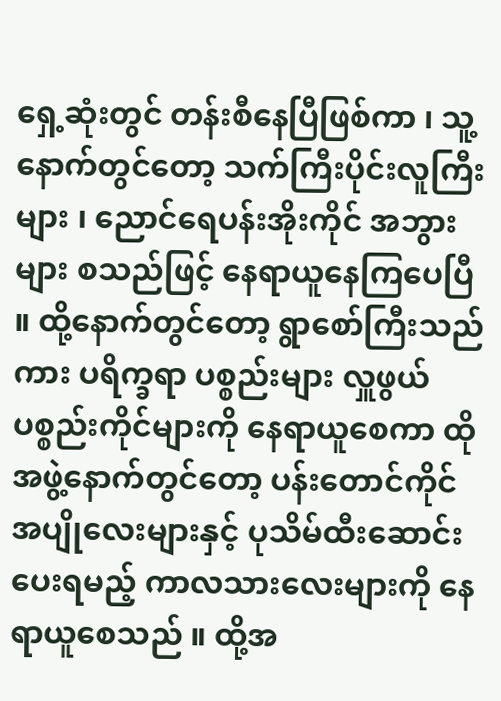ရှေ့ဆုံးတွင် တန်းစီနေပြီဖြစ်ကာ ၊ သူ့နောက်တွင်တော့ သက်ကြီးပိုင်းလူကြီးများ ၊ ညောင်ရေပန်းအိုးကိုင် အဘွားများ စသည်ဖြင့် နေရာယူနေကြပေပြီ ။ ထို့နောက်တွင်တော့ ရွာစော်ကြီးသည်ကား ပရိက္ခရာ ပစ္စည်းများ လှူဖွယ် ပစ္စည်းကိုင်များကို နေရာယူစေကာ ထိုအဖွဲ့နောက်တွင်တော့ ပန်းတောင်ကိုင် အပျိုလေးများနှင့် ပုသိမ်ထီးဆောင်းပေးရမည့် ကာလသားလေးများကို နေရာယူစေသည် ။ ထို့အ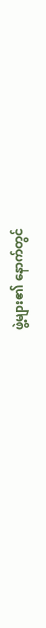ဖွဲ့များ၏ နောက်တွင်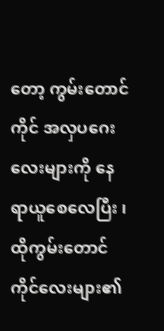တော့ ကွမ်းတောင်ကိုင် အလှပဂေးလေးများကို နေရာယူစေလေပြီး ၊ ထိုကွမ်းတောင်ကိုင်လေးများ၏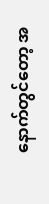နောက်တွင်တော့ အ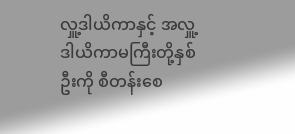လှူ့ဒါယိကာနှင့် အလှူ့ဒါယိကာမကြီးတို့နှစ်ဦးကို စီတန်းစေ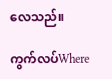လေသည်။

ကွက်လပ်Where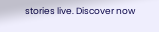stories live. Discover now